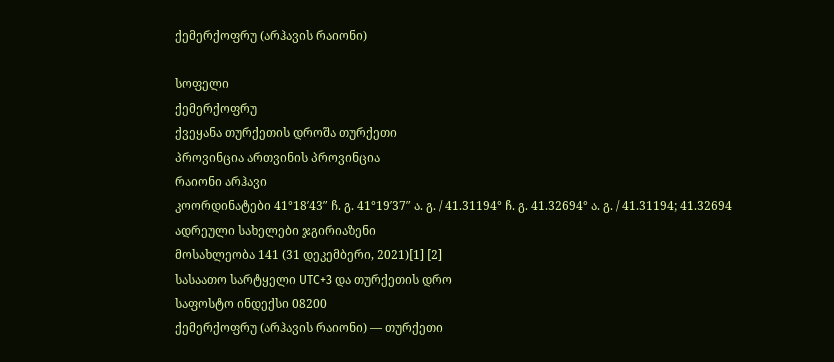ქემერქოფრუ (არჰავის რაიონი)

სოფელი
ქემერქოფრუ
ქვეყანა თურქეთის დროშა თურქეთი
პროვინცია ართვინის პროვინცია
რაიონი არჰავი
კოორდინატები 41°18′43″ ჩ. გ. 41°19′37″ ა. გ. / 41.31194° ჩ. გ. 41.32694° ა. გ. / 41.31194; 41.32694
ადრეული სახელები ჯგირიაზენი
მოსახლეობა 141 (31 დეკემბერი, 2021)[1] [2]
სასაათო სარტყელი UTC+3 და თურქეთის დრო
საფოსტო ინდექსი 08200
ქემერქოფრუ (არჰავის რაიონი) — თურქეთი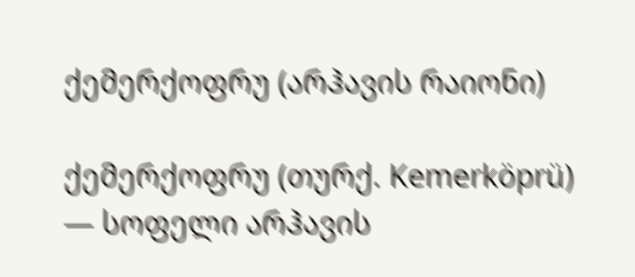ქემერქოფრუ (არჰავის რაიონი)

ქემერქოფრუ (თურქ. Kemerköprü) — სოფელი არჰავის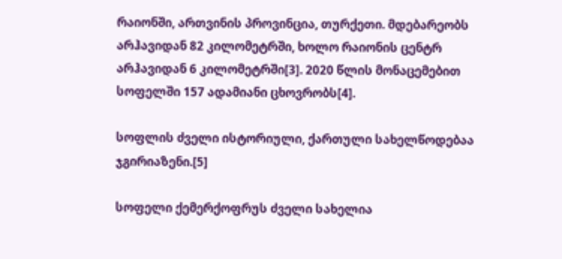რაიონში, ართვინის პროვინცია, თურქეთი. მდებარეობს არჰავიდან 82 კილომეტრში, ხოლო რაიონის ცენტრ არჰავიდან 6 კილომეტრში[3]. 2020 წლის მონაცემებით სოფელში 157 ადამიანი ცხოვრობს[4].

სოფლის ძველი ისტორიული, ქართული სახელწოდებაა ჯგირიაზენი.[5]

სოფელი ქემერქოფრუს ძველი სახელია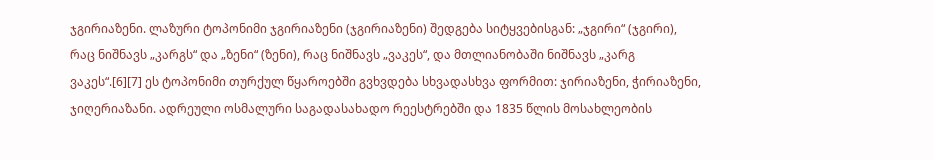ჯგირიაზენი. ლაზური ტოპონიმი ჯგირიაზენი (ჯგირიაზენი) შედგება სიტყვებისგან: „ჯგირი“ (ჯგირი), რაც ნიშნავს „კარგს“ და „ზენი“ (ზენი), რაც ნიშნავს „ვაკეს“, და მთლიანობაში ნიშნავს „კარგ ვაკეს“.[6][7] ეს ტოპონიმი თურქულ წყაროებში გვხვდება სხვადასხვა ფორმით: ჯირიაზენი, ჭირიაზენი, ჯიღერიაზანი. ადრეული ოსმალური საგადასახადო რეესტრებში და 1835 წლის მოსახლეობის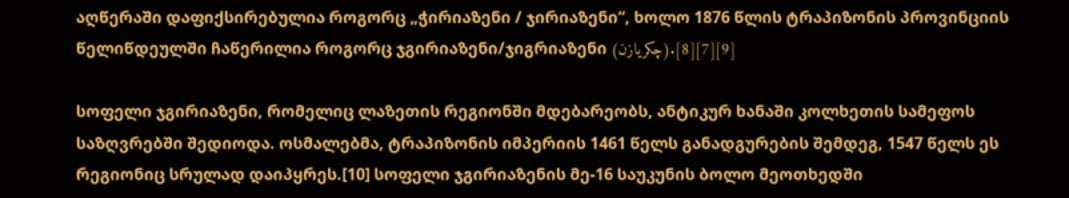აღწერაში დაფიქსირებულია როგორც „ჭირიაზენი / ჯირიაზენი“, ხოლო 1876 წლის ტრაპიზონის პროვინციის წელიწდეულში ჩაწერილია როგორც ჯგირიაზენი/ჯიგრიაზენი (چكریازن).[8][7][9]

სოფელი ჯგირიაზენი, რომელიც ლაზეთის რეგიონში მდებარეობს, ანტიკურ ხანაში კოლხეთის სამეფოს საზღვრებში შედიოდა. ოსმალებმა, ტრაპიზონის იმპერიის 1461 წელს განადგურების შემდეგ, 1547 წელს ეს რეგიონიც სრულად დაიპყრეს.[10] სოფელი ჯგირიაზენის მე-16 საუკუნის ბოლო მეოთხედში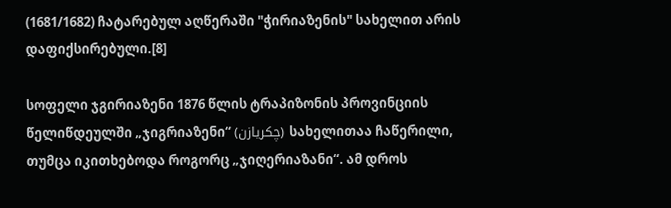(1681/1682) ჩატარებულ აღწერაში "ჭირიაზენის" სახელით არის დაფიქსირებული.[8]

სოფელი ჯგირიაზენი 1876 წლის ტრაპიზონის პროვინციის წელიწდეულში „ჯიგრიაზენი“ (چكریازن) სახელითაა ჩაწერილი, თუმცა იკითხებოდა როგორც „ჯიღერიაზანი“. ამ დროს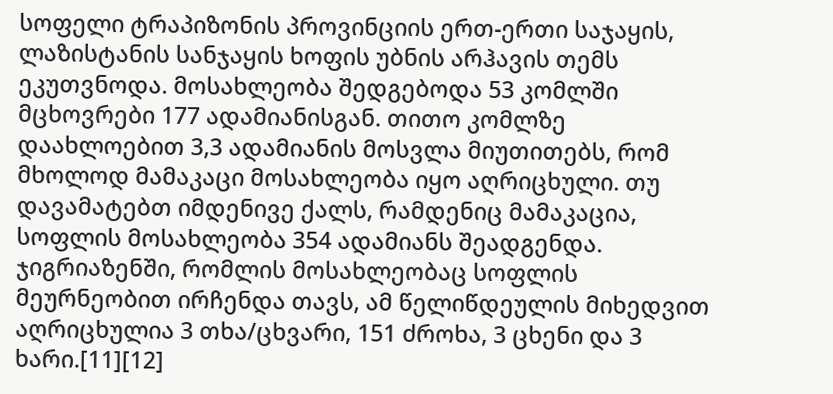სოფელი ტრაპიზონის პროვინციის ერთ-ერთი საჯაყის, ლაზისტანის სანჯაყის ხოფის უბნის არჰავის თემს ეკუთვნოდა. მოსახლეობა შედგებოდა 53 კომლში მცხოვრები 177 ადამიანისგან. თითო კომლზე დაახლოებით 3,3 ადამიანის მოსვლა მიუთითებს, რომ მხოლოდ მამაკაცი მოსახლეობა იყო აღრიცხული. თუ დავამატებთ იმდენივე ქალს, რამდენიც მამაკაცია, სოფლის მოსახლეობა 354 ადამიანს შეადგენდა. ჯიგრიაზენში, რომლის მოსახლეობაც სოფლის მეურნეობით ირჩენდა თავს, ამ წელიწდეულის მიხედვით აღრიცხულია 3 თხა/ცხვარი, 151 ძროხა, 3 ცხენი და 3 ხარი.[11][12]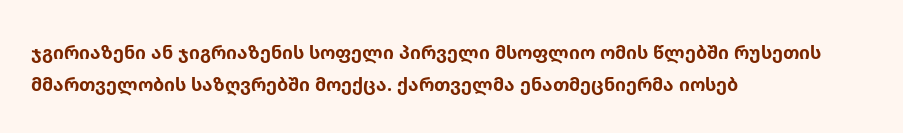ჯგირიაზენი ან ჯიგრიაზენის სოფელი პირველი მსოფლიო ომის წლებში რუსეთის მმართველობის საზღვრებში მოექცა. ქართველმა ენათმეცნიერმა იოსებ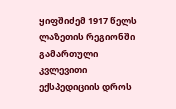ყიფშიძემ 1917 წელს ლაზეთის რეგიონში გამართული კვლევითი ექსპედიციის დროს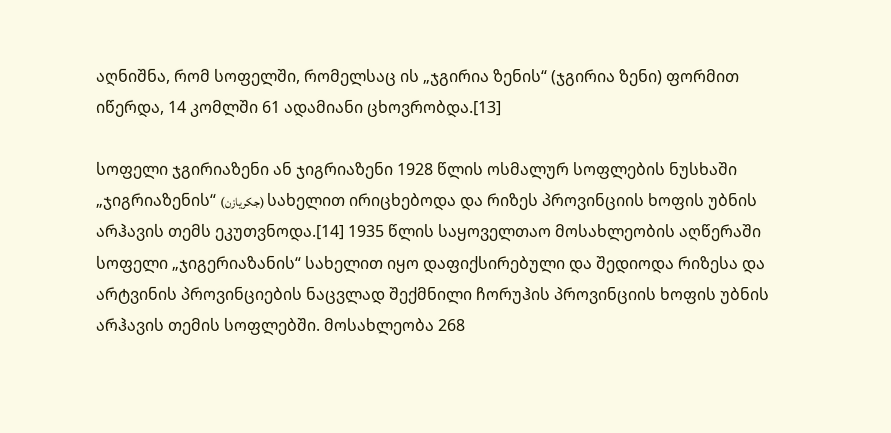აღნიშნა, რომ სოფელში, რომელსაც ის „ჯგირია ზენის“ (ჯგირია ზენი) ფორმით იწერდა, 14 კომლში 61 ადამიანი ცხოვრობდა.[13]

სოფელი ჯგირიაზენი ან ჯიგრიაზენი 1928 წლის ოსმალურ სოფლების ნუსხაში „ჯიგრიაზენის“ (جكریازن) სახელით ირიცხებოდა და რიზეს პროვინციის ხოფის უბნის არჰავის თემს ეკუთვნოდა.[14] 1935 წლის საყოველთაო მოსახლეობის აღწერაში სოფელი „ჯიგერიაზანის“ სახელით იყო დაფიქსირებული და შედიოდა რიზესა და არტვინის პროვინციების ნაცვლად შექმნილი ჩორუჰის პროვინციის ხოფის უბნის არჰავის თემის სოფლებში. მოსახლეობა 268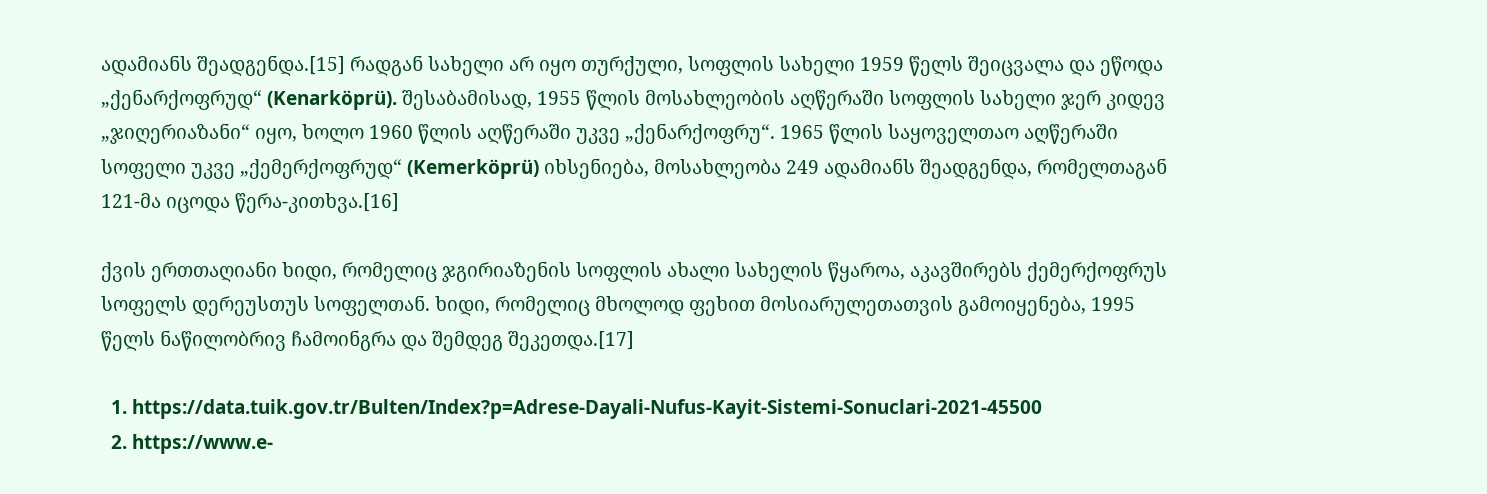ადამიანს შეადგენდა.[15] რადგან სახელი არ იყო თურქული, სოფლის სახელი 1959 წელს შეიცვალა და ეწოდა „ქენარქოფრუდ“ (Kenarköprü). შესაბამისად, 1955 წლის მოსახლეობის აღწერაში სოფლის სახელი ჯერ კიდევ „ჯიღერიაზანი“ იყო, ხოლო 1960 წლის აღწერაში უკვე „ქენარქოფრუ“. 1965 წლის საყოველთაო აღწერაში სოფელი უკვე „ქემერქოფრუდ“ (Kemerköprü) იხსენიება, მოსახლეობა 249 ადამიანს შეადგენდა, რომელთაგან 121-მა იცოდა წერა-კითხვა.[16]

ქვის ერთთაღიანი ხიდი, რომელიც ჯგირიაზენის სოფლის ახალი სახელის წყაროა, აკავშირებს ქემერქოფრუს სოფელს დერეუსთუს სოფელთან. ხიდი, რომელიც მხოლოდ ფეხით მოსიარულეთათვის გამოიყენება, 1995 წელს ნაწილობრივ ჩამოინგრა და შემდეგ შეკეთდა.[17]

  1. https://data.tuik.gov.tr/Bulten/Index?p=Adrese-Dayali-Nufus-Kayit-Sistemi-Sonuclari-2021-45500
  2. https://www.e-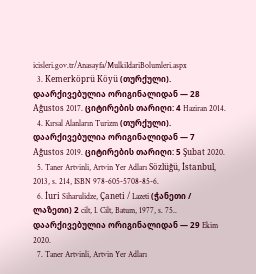icisleri.gov.tr/Anasayfa/MulkiIdariBolumleri.aspx
  3. Kemerköprü Köyü (თურქული). დაარქივებულია ორიგინალიდან — 28 Ağustos 2017. ციტირების თარიღი: 4 Haziran 2014.
  4. Kırsal Alanların Turizm (თურქული). დაარქივებულია ორიგინალიდან — 7 Ağustos 2019. ციტირების თარიღი: 5 Şubat 2020.
  5. Taner Artvinli, Artvin Yer Adları Sözlüğü, İstanbul, 2013, s. 214, ISBN 978-605-5708-85-6.
  6. İuri Siharulidze, Çaneti / Lazeti (ჭანეთი / ლაზეთი) 2 cilt, I. Cilt, Batum, 1977, s. 75.. დაარქივებულია ორიგინალიდან — 29 Ekim 2020.
  7. Taner Artvinli, Artvin Yer Adları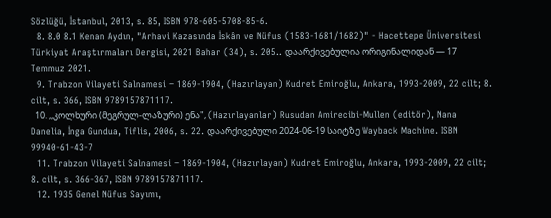Sözlüğü, İstanbul, 2013, s. 85, ISBN 978-605-5708-85-6.
  8. 8.0 8.1 Kenan Aydın, "Arhavi Kazasında İskân ve Nüfus (1583-1681/1682)" - Hacettepe Üniversitesi Türkiyat Araştırmaları Dergisi, 2021 Bahar (34), s. 205.. დაარქივებულია ორიგინალიდან — 17 Temmuz 2021.
  9. Trabzon Vilayeti Salnamesi − 1869-1904, (Hazırlayan) Kudret Emiroğlu, Ankara, 1993-2009, 22 cilt; 8. cilt, s. 366, ISBN 9789157871117.
  10. ,,კოლხური (მეგრულ-ლაზური) ენა", (Hazırlayanlar) Rusudan Amirecibi-Mullen (editör), Nana Danelia, İnga Gundua, Tiflis, 2006, s. 22. დაარქივებული 2024-06-19 საიტზე Wayback Machine. ISBN 99940-61-43-7
  11. Trabzon Vilayeti Salnamesi − 1869-1904, (Hazırlayan) Kudret Emiroğlu, Ankara, 1993-2009, 22 cilt; 8. cilt, s. 366-367, ISBN 9789157871117.
  12. 1935 Genel Nüfus Sayımı,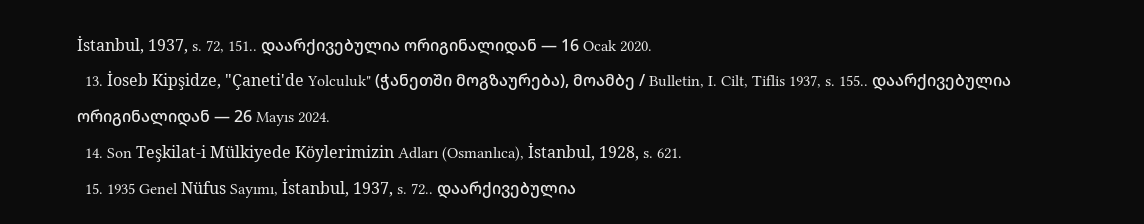İstanbul, 1937, s. 72, 151.. დაარქივებულია ორიგინალიდან — 16 Ocak 2020.
  13. İoseb Kipşidze, "Çaneti'de Yolculuk" (ჭანეთში მოგზაურება), მოამბე / Bulletin, I. Cilt, Tiflis 1937, s. 155.. დაარქივებულია ორიგინალიდან — 26 Mayıs 2024.
  14. Son Teşkilat-i Mülkiyede Köylerimizin Adları (Osmanlıca), İstanbul, 1928, s. 621.
  15. 1935 Genel Nüfus Sayımı, İstanbul, 1937, s. 72.. დაარქივებულია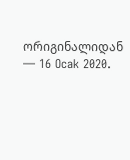ორიგინალიდან — 16 Ocak 2020.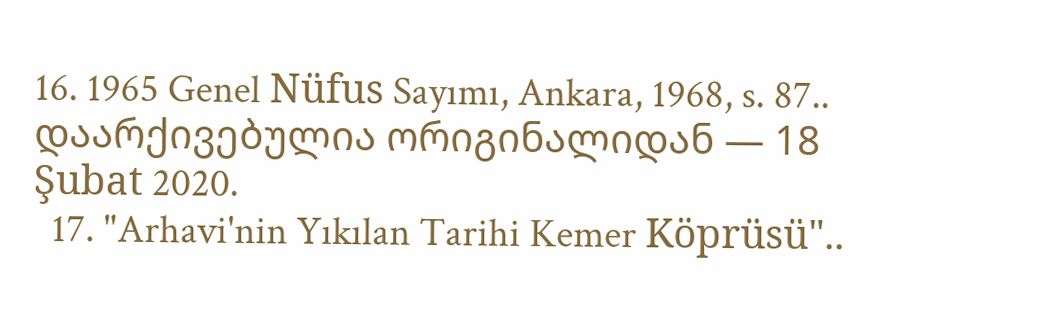16. 1965 Genel Nüfus Sayımı, Ankara, 1968, s. 87.. დაარქივებულია ორიგინალიდან — 18 Şubat 2020.
  17. "Arhavi'nin Yıkılan Tarihi Kemer Köprüsü"..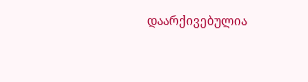დაარქივებულია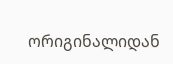ორიგინალიდან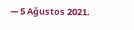— 5 Ağustos 2021.